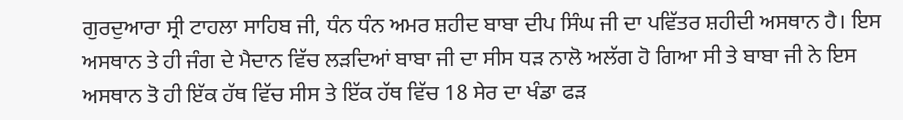ਗੁਰਦੁਆਰਾ ਸ੍ਰੀ ਟਾਹਲਾ ਸਾਹਿਬ ਜੀ, ਧੰਨ ਧੰਨ ਅਮਰ ਸ਼ਹੀਦ ਬਾਬਾ ਦੀਪ ਸਿੰਘ ਜੀ ਦਾ ਪਵਿੱਤਰ ਸ਼ਹੀਦੀ ਅਸਥਾਨ ਹੈ। ਇਸ ਅਸਥਾਨ ਤੇ ਹੀ ਜੰਗ ਦੇ ਮੈਦਾਨ ਵਿੱਚ ਲੜਦਿਆਂ ਬਾਬਾ ਜੀ ਦਾ ਸੀਸ ਧੜ ਨਾਲੋ ਅਲੱਗ ਹੋ ਗਿਆ ਸੀ ਤੇ ਬਾਬਾ ਜੀ ਨੇ ਇਸ ਅਸਥਾਨ ਤੋ ਹੀ ਇੱਕ ਹੱਥ ਵਿੱਚ ਸੀਸ ਤੇ ਇੱਕ ਹੱਥ ਵਿੱਚ 18 ਸੇਰ ਦਾ ਖੰਡਾ ਫੜ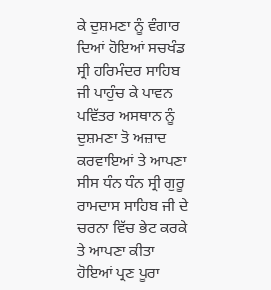ਕੇ ਦੁਸ਼ਮਣਾ ਨੂੰ ਵੰਗਾਰ ਦਿਆਂ ਹੋਇਆਂ ਸਚਖੰਡ ਸ੍ਰੀ ਹਰਿਮੰਦਰ ਸਾਹਿਬ ਜੀ ਪਾਹੁੰਚ ਕੇ ਪਾਵਨ ਪਵਿੱਤਰ ਅਸਥਾਨ ਨੂੰ ਦੁਸ਼ਮਣਾ ਤੋ ਅਜ਼ਾਦ ਕਰਵਾਇਆਂ ਤੇ ਆਪਣਾ ਸੀਸ ਧੰਨ ਧੰਨ ਸ੍ਰੀ ਗੁਰੂ ਰਾਮਦਾਸ ਸਾਹਿਬ ਜੀ ਦੇ ਚਰਨਾ ਵਿੱਚ ਭੇਟ ਕਰਕੇ ਤੇ ਆਪਣਾ ਕੀਤਾ ਹੋਇਆਂ ਪ੍ਰਣ ਪੂਰਾ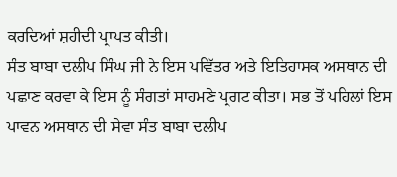ਕਰਦਿਆਂ ਸ਼ਹੀਦੀ ਪ੍ਰਾਪਤ ਕੀਤੀ।
ਸੰਤ ਬਾਬਾ ਦਲੀਪ ਸਿੰਘ ਜੀ ਨੇ ਇਸ ਪਵਿੱਤਰ ਅਤੇ ਇਤਿਹਾਸਕ ਅਸਥਾਨ ਦੀ ਪਛਾਣ ਕਰਵਾ ਕੇ ਇਸ ਨੂੰ ਸੰਗਤਾਂ ਸਾਹਮਣੇ ਪ੍ਰਗਟ ਕੀਤਾ। ਸਭ ਤੋਂ ਪਹਿਲਾਂ ਇਸ ਪਾਵਨ ਅਸਥਾਨ ਦੀ ਸੇਵਾ ਸੰਤ ਬਾਬਾ ਦਲੀਪ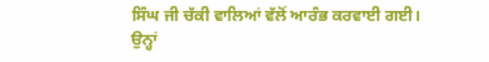ਸਿੰਘ ਜੀ ਚੱਕੀ ਵਾਲਿਆਂ ਵੱਲੋਂ ਆਰੰਭ ਕਰਵਾਈ ਗਈ।
ਉਨ੍ਹਾਂ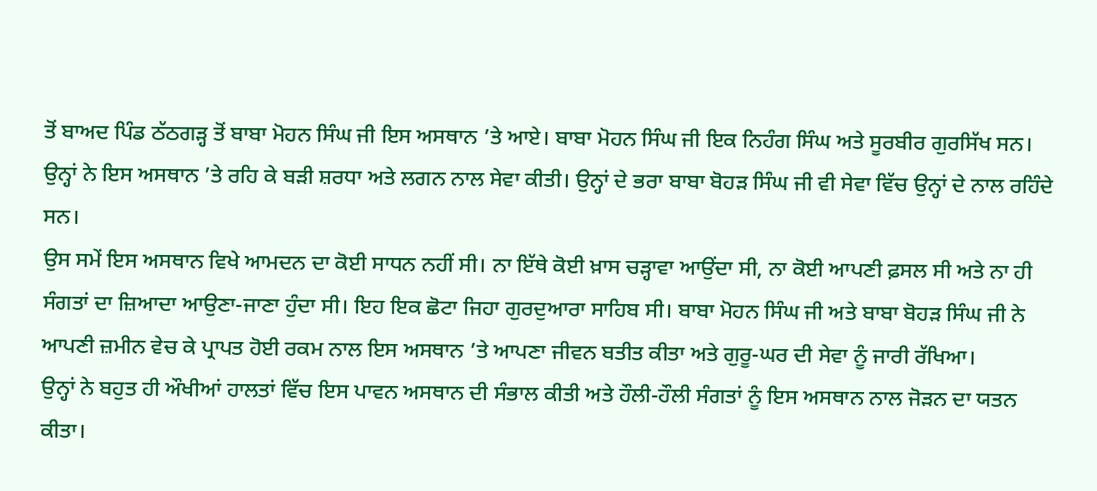ਤੋਂ ਬਾਅਦ ਪਿੰਡ ਠੱਠਗੜ੍ਹ ਤੋਂ ਬਾਬਾ ਮੋਹਨ ਸਿੰਘ ਜੀ ਇਸ ਅਸਥਾਨ ’ਤੇ ਆਏ। ਬਾਬਾ ਮੋਹਨ ਸਿੰਘ ਜੀ ਇਕ ਨਿਹੰਗ ਸਿੰਘ ਅਤੇ ਸੂਰਬੀਰ ਗੁਰਸਿੱਖ ਸਨ। ਉਨ੍ਹਾਂ ਨੇ ਇਸ ਅਸਥਾਨ ’ਤੇ ਰਹਿ ਕੇ ਬੜੀ ਸ਼ਰਧਾ ਅਤੇ ਲਗਨ ਨਾਲ ਸੇਵਾ ਕੀਤੀ। ਉਨ੍ਹਾਂ ਦੇ ਭਰਾ ਬਾਬਾ ਬੋਹੜ ਸਿੰਘ ਜੀ ਵੀ ਸੇਵਾ ਵਿੱਚ ਉਨ੍ਹਾਂ ਦੇ ਨਾਲ ਰਹਿੰਦੇ ਸਨ।
ਉਸ ਸਮੇਂ ਇਸ ਅਸਥਾਨ ਵਿਖੇ ਆਮਦਨ ਦਾ ਕੋਈ ਸਾਧਨ ਨਹੀਂ ਸੀ। ਨਾ ਇੱਥੇ ਕੋਈ ਖ਼ਾਸ ਚੜ੍ਹਾਵਾ ਆਉਂਦਾ ਸੀ, ਨਾ ਕੋਈ ਆਪਣੀ ਫ਼ਸਲ ਸੀ ਅਤੇ ਨਾ ਹੀ ਸੰਗਤਾਂ ਦਾ ਜ਼ਿਆਦਾ ਆਉਣਾ-ਜਾਣਾ ਹੁੰਦਾ ਸੀ। ਇਹ ਇਕ ਛੋਟਾ ਜਿਹਾ ਗੁਰਦੁਆਰਾ ਸਾਹਿਬ ਸੀ। ਬਾਬਾ ਮੋਹਨ ਸਿੰਘ ਜੀ ਅਤੇ ਬਾਬਾ ਬੋਹੜ ਸਿੰਘ ਜੀ ਨੇ ਆਪਣੀ ਜ਼ਮੀਨ ਵੇਚ ਕੇ ਪ੍ਰਾਪਤ ਹੋਈ ਰਕਮ ਨਾਲ ਇਸ ਅਸਥਾਨ ’ਤੇ ਆਪਣਾ ਜੀਵਨ ਬਤੀਤ ਕੀਤਾ ਅਤੇ ਗੁਰੂ-ਘਰ ਦੀ ਸੇਵਾ ਨੂੰ ਜਾਰੀ ਰੱਖਿਆ।
ਉਨ੍ਹਾਂ ਨੇ ਬਹੁਤ ਹੀ ਔਖੀਆਂ ਹਾਲਤਾਂ ਵਿੱਚ ਇਸ ਪਾਵਨ ਅਸਥਾਨ ਦੀ ਸੰਭਾਲ ਕੀਤੀ ਅਤੇ ਹੌਲੀ-ਹੌਲੀ ਸੰਗਤਾਂ ਨੂੰ ਇਸ ਅਸਥਾਨ ਨਾਲ ਜੋੜਨ ਦਾ ਯਤਨ ਕੀਤਾ।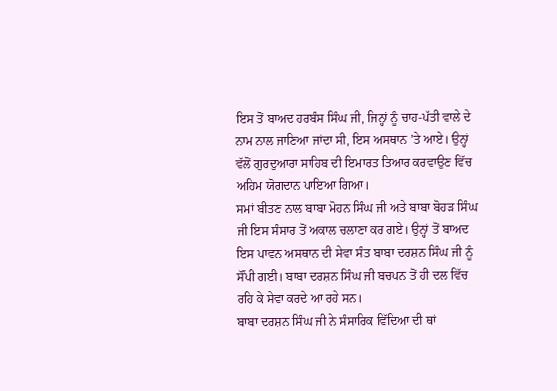ਇਸ ਤੋਂ ਬਾਅਦ ਹਰਬੰਸ ਸਿੰਘ ਜੀ, ਜਿਨ੍ਹਾਂ ਨੂੰ ਚਾਹ-ਪੱਤੀ ਵਾਲੇ ਦੇ ਨਾਮ ਨਾਲ ਜਾਣਿਆ ਜਾਂਦਾ ਸੀ, ਇਸ ਅਸਥਾਨ ’ਤੇ ਆਏ। ਉਨ੍ਹਾਂ ਵੱਲੋਂ ਗੁਰਦੁਆਰਾ ਸਾਹਿਬ ਦੀ ਇਮਾਰਤ ਤਿਆਰ ਕਰਵਾਉਣ ਵਿੱਚ ਅਹਿਮ ਯੋਗਦਾਨ ਪਾਇਆ ਗਿਆ।
ਸਮਾਂ ਬੀਤਣ ਨਾਲ ਬਾਬਾ ਮੋਹਨ ਸਿੰਘ ਜੀ ਅਤੇ ਬਾਬਾ ਬੋਹੜ ਸਿੰਘ ਜੀ ਇਸ ਸੰਸਾਰ ਤੋਂ ਅਕਾਲ ਚਲਾਣਾ ਕਰ ਗਏ। ਉਨ੍ਹਾਂ ਤੋਂ ਬਾਅਦ ਇਸ ਪਾਵਨ ਅਸਥਾਨ ਦੀ ਸੇਵਾ ਸੰਤ ਬਾਬਾ ਦਰਸ਼ਨ ਸਿੰਘ ਜੀ ਨੂੰ ਸੌਂਪੀ ਗਈ। ਬਾਬਾ ਦਰਸ਼ਨ ਸਿੰਘ ਜੀ ਬਚਪਨ ਤੋਂ ਹੀ ਦਲ ਵਿੱਚ ਰਹਿ ਕੇ ਸੇਵਾ ਕਰਦੇ ਆ ਰਹੇ ਸਨ।
ਬਾਬਾ ਦਰਸ਼ਨ ਸਿੰਘ ਜੀ ਨੇ ਸੰਸਾਰਿਕ ਵਿੱਦਿਆ ਦੀ ਥਾਂ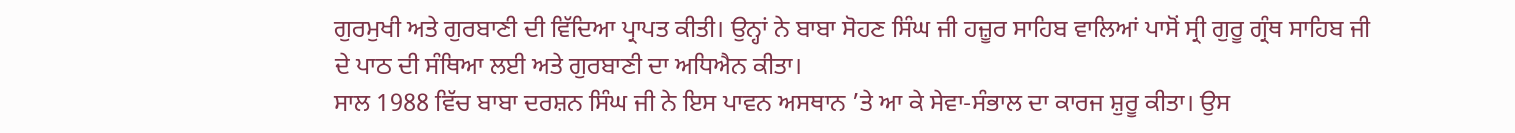ਗੁਰਮੁਖੀ ਅਤੇ ਗੁਰਬਾਣੀ ਦੀ ਵਿੱਦਿਆ ਪ੍ਰਾਪਤ ਕੀਤੀ। ਉਨ੍ਹਾਂ ਨੇ ਬਾਬਾ ਸੋਹਣ ਸਿੰਘ ਜੀ ਹਜ਼ੂਰ ਸਾਹਿਬ ਵਾਲਿਆਂ ਪਾਸੋਂ ਸ੍ਰੀ ਗੁਰੂ ਗ੍ਰੰਥ ਸਾਹਿਬ ਜੀ ਦੇ ਪਾਠ ਦੀ ਸੰਥਿਆ ਲਈ ਅਤੇ ਗੁਰਬਾਣੀ ਦਾ ਅਧਿਐਨ ਕੀਤਾ।
ਸਾਲ 1988 ਵਿੱਚ ਬਾਬਾ ਦਰਸ਼ਨ ਸਿੰਘ ਜੀ ਨੇ ਇਸ ਪਾਵਨ ਅਸਥਾਨ ’ਤੇ ਆ ਕੇ ਸੇਵਾ-ਸੰਭਾਲ ਦਾ ਕਾਰਜ ਸ਼ੁਰੂ ਕੀਤਾ। ਉਸ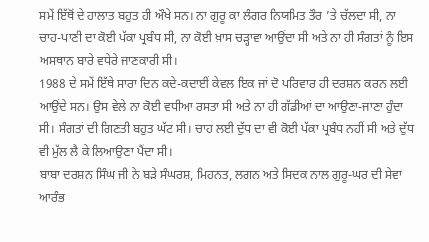ਸਮੇਂ ਇੱਥੋਂ ਦੇ ਹਾਲਾਤ ਬਹੁਤ ਹੀ ਔਖੇ ਸਨ। ਨਾ ਗੁਰੂ ਕਾ ਲੰਗਰ ਨਿਯਮਿਤ ਤੌਰ ’ਤੇ ਚੱਲਦਾ ਸੀ, ਨਾ ਚਾਹ-ਪਾਣੀ ਦਾ ਕੋਈ ਪੱਕਾ ਪ੍ਰਬੰਧ ਸੀ, ਨਾ ਕੋਈ ਖ਼ਾਸ ਚੜ੍ਹਾਵਾ ਆਉਂਦਾ ਸੀ ਅਤੇ ਨਾ ਹੀ ਸੰਗਤਾਂ ਨੂੰ ਇਸ ਅਸਥਾਨ ਬਾਰੇ ਵਧੇਰੇ ਜਾਣਕਾਰੀ ਸੀ।
1988 ਦੇ ਸਮੇਂ ਇੱਥੇ ਸਾਰਾ ਦਿਨ ਕਦੇ-ਕਦਾਈਂ ਕੇਵਲ ਇਕ ਜਾਂ ਦੋ ਪਰਿਵਾਰ ਹੀ ਦਰਸ਼ਨ ਕਰਨ ਲਈ ਆਉਂਦੇ ਸਨ। ਉਸ ਵੇਲੇ ਨਾ ਕੋਈ ਵਧੀਆ ਰਸਤਾ ਸੀ ਅਤੇ ਨਾ ਹੀ ਗੱਡੀਆਂ ਦਾ ਆਉਣਾ-ਜਾਣਾ ਹੁੰਦਾ ਸੀ। ਸੰਗਤਾਂ ਦੀ ਗਿਣਤੀ ਬਹੁਤ ਘੱਟ ਸੀ। ਚਾਹ ਲਈ ਦੁੱਧ ਦਾ ਵੀ ਕੋਈ ਪੱਕਾ ਪ੍ਰਬੰਧ ਨਹੀਂ ਸੀ ਅਤੇ ਦੁੱਧ ਵੀ ਮੁੱਲ ਲੈ ਕੇ ਲਿਆਉਣਾ ਪੈਂਦਾ ਸੀ।
ਬਾਬਾ ਦਰਸ਼ਨ ਸਿੰਘ ਜੀ ਨੇ ਬੜੇ ਸੰਘਰਸ਼, ਮਿਹਨਤ, ਲਗਨ ਅਤੇ ਸਿਦਕ ਨਾਲ ਗੁਰੂ-ਘਰ ਦੀ ਸੇਵਾ ਆਰੰਭ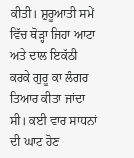ਕੀਤੀ। ਸ਼ੁਰੂਆਤੀ ਸਮੇਂ ਵਿੱਚ ਥੋੜ੍ਹਾ ਜਿਹਾ ਆਟਾ ਅਤੇ ਦਾਲ ਇਕੱਠੀ ਕਰਕੇ ਗੁਰੂ ਕਾ ਲੰਗਰ ਤਿਆਰ ਕੀਤਾ ਜਾਂਦਾ ਸੀ। ਕਈ ਵਾਰ ਸਾਧਨਾਂ ਦੀ ਘਾਟ ਹੋਣ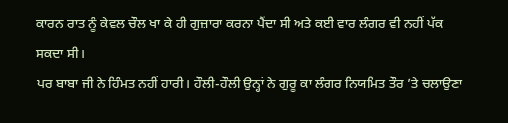ਕਾਰਨ ਰਾਤ ਨੂੰ ਕੇਵਲ ਚੌਲ ਖਾ ਕੇ ਹੀ ਗੁਜ਼ਾਰਾ ਕਰਨਾ ਪੈਂਦਾ ਸੀ ਅਤੇ ਕਈ ਵਾਰ ਲੰਗਰ ਵੀ ਨਹੀਂ ਪੱਕ ਸਕਦਾ ਸੀ।
ਪਰ ਬਾਬਾ ਜੀ ਨੇ ਹਿੰਮਤ ਨਹੀਂ ਹਾਰੀ। ਹੌਲੀ-ਹੌਲੀ ਉਨ੍ਹਾਂ ਨੇ ਗੁਰੂ ਕਾ ਲੰਗਰ ਨਿਯਮਿਤ ਤੌਰ ’ਤੇ ਚਲਾਉਣਾ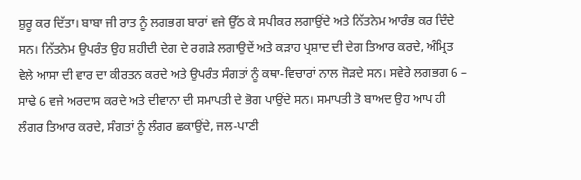ਸ਼ੁਰੂ ਕਰ ਦਿੱਤਾ। ਬਾਬਾ ਜੀ ਰਾਤ ਨੂੰ ਲਗਭਗ ਬਾਰਾਂ ਵਜੇ ਉੱਠ ਕੇ ਸਪੀਕਰ ਲਗਾਉਂਦੇ ਅਤੇ ਨਿੱਤਨੇਮ ਆਰੰਭ ਕਰ ਦਿੰਦੇ ਸਨ। ਨਿੱਤਨੇਮ ਉਪਰੰਤ ਉਹ ਸ਼ਹੀਦੀ ਦੇਗ ਦੇ ਰਗੜੇ ਲਗਾਉਦੇਂ ਅਤੇ ਕੜਾਹ ਪ੍ਰਸ਼ਾਦ ਦੀ ਦੇਗ ਤਿਆਰ ਕਰਦੇ, ਅੰਮ੍ਰਿਤ ਵੇਲੇ ਆਸਾ ਦੀ ਵਾਰ ਦਾ ਕੀਰਤਨ ਕਰਦੇ ਅਤੇ ਉਪਰੰਤ ਸੰਗਤਾਂ ਨੂੰ ਕਥਾ-ਵਿਚਾਰਾਂ ਨਾਲ ਜੋੜਦੇ ਸਨ। ਸਵੇਰੇ ਲਗਭਗ 6 – ਸਾਢੇ 6 ਵਜੇ ਅਰਦਾਸ ਕਰਦੇ ਅਤੇ ਦੀਵਾਨਾ ਦੀ ਸਮਾਪਤੀ ਦੇ ਭੋਗ ਪਾਉਂਦੇ ਸਨ। ਸਮਾਪਤੀ ਤੋ ਬਾਅਦ ਉਹ ਆਪ ਹੀ ਲੰਗਰ ਤਿਆਰ ਕਰਦੇ, ਸੰਗਤਾਂ ਨੂੰ ਲੰਗਰ ਛਕਾਉਂਦੇ, ਜਲ-ਪਾਣੀ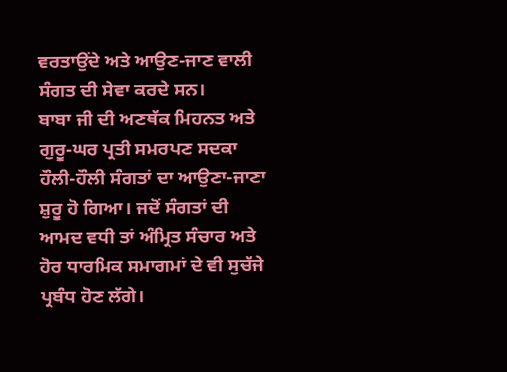ਵਰਤਾਉਂਦੇ ਅਤੇ ਆਉਣ-ਜਾਣ ਵਾਲੀ ਸੰਗਤ ਦੀ ਸੇਵਾ ਕਰਦੇ ਸਨ।
ਬਾਬਾ ਜੀ ਦੀ ਅਣਥੱਕ ਮਿਹਨਤ ਅਤੇ ਗੁਰੂ-ਘਰ ਪ੍ਰਤੀ ਸਮਰਪਣ ਸਦਕਾ ਹੌਲੀ-ਹੌਲੀ ਸੰਗਤਾਂ ਦਾ ਆਉਣਾ-ਜਾਣਾ ਸ਼ੁਰੂ ਹੋ ਗਿਆ। ਜਦੋਂ ਸੰਗਤਾਂ ਦੀ ਆਮਦ ਵਧੀ ਤਾਂ ਅੰਮ੍ਰਿਤ ਸੰਚਾਰ ਅਤੇ ਹੋਰ ਧਾਰਮਿਕ ਸਮਾਗਮਾਂ ਦੇ ਵੀ ਸੁਚੱਜੇ ਪ੍ਰਬੰਧ ਹੋਣ ਲੱਗੇ।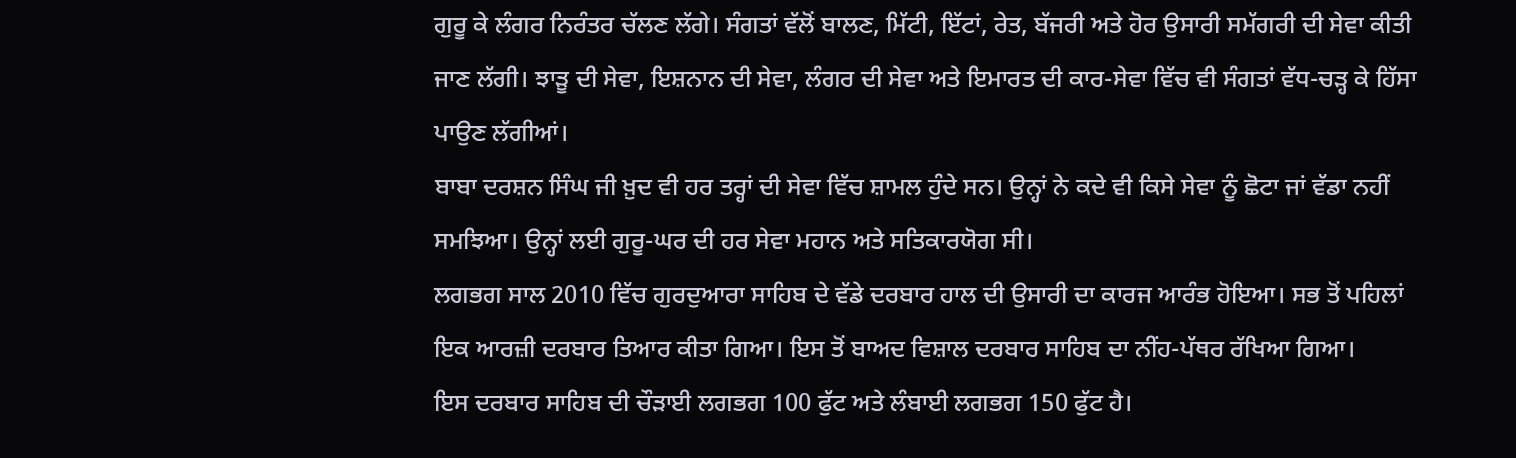ਗੁਰੂ ਕੇ ਲੰਗਰ ਨਿਰੰਤਰ ਚੱਲਣ ਲੱਗੇ। ਸੰਗਤਾਂ ਵੱਲੋਂ ਬਾਲਣ, ਮਿੱਟੀ, ਇੱਟਾਂ, ਰੇਤ, ਬੱਜਰੀ ਅਤੇ ਹੋਰ ਉਸਾਰੀ ਸਮੱਗਰੀ ਦੀ ਸੇਵਾ ਕੀਤੀ ਜਾਣ ਲੱਗੀ। ਝਾੜੂ ਦੀ ਸੇਵਾ, ਇਸ਼ਨਾਨ ਦੀ ਸੇਵਾ, ਲੰਗਰ ਦੀ ਸੇਵਾ ਅਤੇ ਇਮਾਰਤ ਦੀ ਕਾਰ-ਸੇਵਾ ਵਿੱਚ ਵੀ ਸੰਗਤਾਂ ਵੱਧ-ਚੜ੍ਹ ਕੇ ਹਿੱਸਾ ਪਾਉਣ ਲੱਗੀਆਂ।
ਬਾਬਾ ਦਰਸ਼ਨ ਸਿੰਘ ਜੀ ਖ਼ੁਦ ਵੀ ਹਰ ਤਰ੍ਹਾਂ ਦੀ ਸੇਵਾ ਵਿੱਚ ਸ਼ਾਮਲ ਹੁੰਦੇ ਸਨ। ਉਨ੍ਹਾਂ ਨੇ ਕਦੇ ਵੀ ਕਿਸੇ ਸੇਵਾ ਨੂੰ ਛੋਟਾ ਜਾਂ ਵੱਡਾ ਨਹੀਂ ਸਮਝਿਆ। ਉਨ੍ਹਾਂ ਲਈ ਗੁਰੂ-ਘਰ ਦੀ ਹਰ ਸੇਵਾ ਮਹਾਨ ਅਤੇ ਸਤਿਕਾਰਯੋਗ ਸੀ।
ਲਗਭਗ ਸਾਲ 2010 ਵਿੱਚ ਗੁਰਦੁਆਰਾ ਸਾਹਿਬ ਦੇ ਵੱਡੇ ਦਰਬਾਰ ਹਾਲ ਦੀ ਉਸਾਰੀ ਦਾ ਕਾਰਜ ਆਰੰਭ ਹੋਇਆ। ਸਭ ਤੋਂ ਪਹਿਲਾਂ ਇਕ ਆਰਜ਼ੀ ਦਰਬਾਰ ਤਿਆਰ ਕੀਤਾ ਗਿਆ। ਇਸ ਤੋਂ ਬਾਅਦ ਵਿਸ਼ਾਲ ਦਰਬਾਰ ਸਾਹਿਬ ਦਾ ਨੀਂਹ-ਪੱਥਰ ਰੱਖਿਆ ਗਿਆ।
ਇਸ ਦਰਬਾਰ ਸਾਹਿਬ ਦੀ ਚੌੜਾਈ ਲਗਭਗ 100 ਫੁੱਟ ਅਤੇ ਲੰਬਾਈ ਲਗਭਗ 150 ਫੁੱਟ ਹੈ।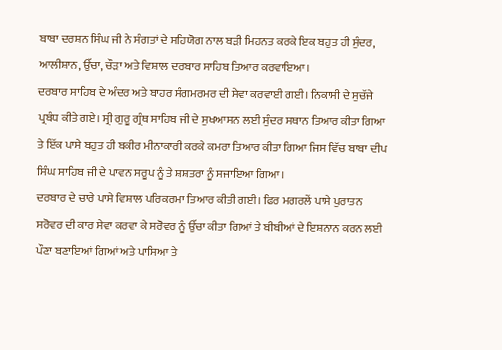ਬਾਬਾ ਦਰਸ਼ਨ ਸਿੰਘ ਜੀ ਨੇ ਸੰਗਤਾਂ ਦੇ ਸਹਿਯੋਗ ਨਾਲ ਬੜੀ ਮਿਹਨਤ ਕਰਕੇ ਇਕ ਬਹੁਤ ਹੀ ਸੁੰਦਰ, ਆਲੀਸ਼ਾਨ, ਉੱਚਾ, ਚੌੜਾ ਅਤੇ ਵਿਸ਼ਾਲ ਦਰਬਾਰ ਸਾਹਿਬ ਤਿਆਰ ਕਰਵਾਇਆ।
ਦਰਬਾਰ ਸਾਹਿਬ ਦੇ ਅੰਦਰ ਅਤੇ ਬਾਹਰ ਸੰਗਮਰਮਰ ਦੀ ਸੇਵਾ ਕਰਵਾਈ ਗਈ। ਨਿਕਾਸੀ ਦੇ ਸੁਚੱਜੇ ਪ੍ਰਬੰਧ ਕੀਤੇ ਗਏ। ਸ੍ਰੀ ਗੁਰੂ ਗ੍ਰੰਥ ਸਾਹਿਬ ਜੀ ਦੇ ਸੁਖਆਸਨ ਲਈ ਸੁੰਦਰ ਸਥਾਨ ਤਿਆਰ ਕੀਤਾ ਗਿਆ ਤੇ ਇੱਕ ਪਾਸੇ ਬਹੁਤ ਹੀ ਬਕੀਰ ਮੀਨਾਕਾਰੀ ਕਰਕੇ ਕਮਰਾ ਤਿਆਰ ਕੀਤਾ ਗਿਆ ਜਿਸ ਵਿੱਚ ਬਾਬਾ ਦੀਪ ਸਿੰਘ ਸਾਹਿਬ ਜੀ ਦੇ ਪਾਵਨ ਸਰੂਪ ਨੂੰ ਤੇ ਸ਼ਸ਼ਤਰਾ ਨੂੰ ਸਜਾਇਆ ਗਿਆ।
ਦਰਬਾਰ ਦੇ ਚਾਰੇ ਪਾਸੇ ਵਿਸ਼ਾਲ ਪਰਿਕਰਮਾ ਤਿਆਰ ਕੀਤੀ ਗਈ। ਫਿਰ ਮਗਰਲੇਂ ਪਾਸੇ ਪੁਰਾਤਨ ਸਰੋਵਰ ਦੀ ਕਾਰ ਸੇਵਾ ਕਰਵਾ ਕੇ ਸਰੋਵਰ ਨੂੰ ਉੱਚਾ ਕੀਤਾ ਗਿਆਂ ਤੇ ਬੀਬੀਆਂ ਦੇ ਇਸ਼ਨਾਨ ਕਰਨ ਲਈ ਪੌਣਾ ਬਣਾਇਆਂ ਗਿਆਂ ਅਤੇ ਪਾਸਿਆ ਤੇ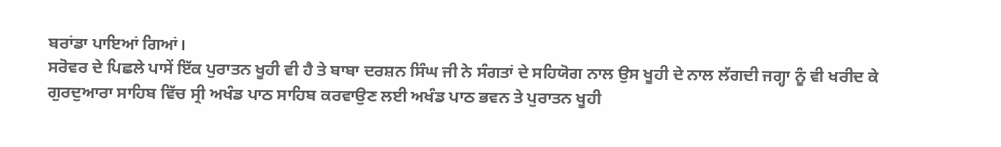ਬਰਾਂਡਾ ਪਾਇਆਂ ਗਿਆਂ।
ਸਰੋਵਰ ਦੇ ਪਿਛਲੇ ਪਾਸੇਂ ਇੱਕ ਪੁਰਾਤਨ ਖੂਹੀ ਵੀ ਹੈ ਤੇ ਬਾਬਾ ਦਰਸ਼ਨ ਸਿੰਘ ਜੀ ਨੇ ਸੰਗਤਾਂ ਦੇ ਸਹਿਯੋਗ ਨਾਲ ਉਸ ਖੂਹੀ ਦੇ ਨਾਲ ਲੱਗਦੀ ਜਗ੍ਹਾ ਨੂੰ ਵੀ ਖਰੀਦ ਕੇ ਗੁਰਦੁਆਰਾ ਸਾਹਿਬ ਵਿੱਚ ਸ੍ਰੀ ਅਖੰਡ ਪਾਠ ਸਾਹਿਬ ਕਰਵਾਉਣ ਲਈ ਅਖੰਡ ਪਾਠ ਭਵਨ ਤੇ ਪੁਰਾਤਨ ਖੂਹੀ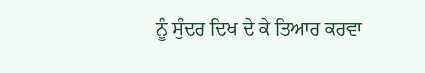ਨੂੰ ਸੁੰਦਰ ਦਿਖ ਦੇ ਕੇ ਤਿਆਰ ਕਰਵਾ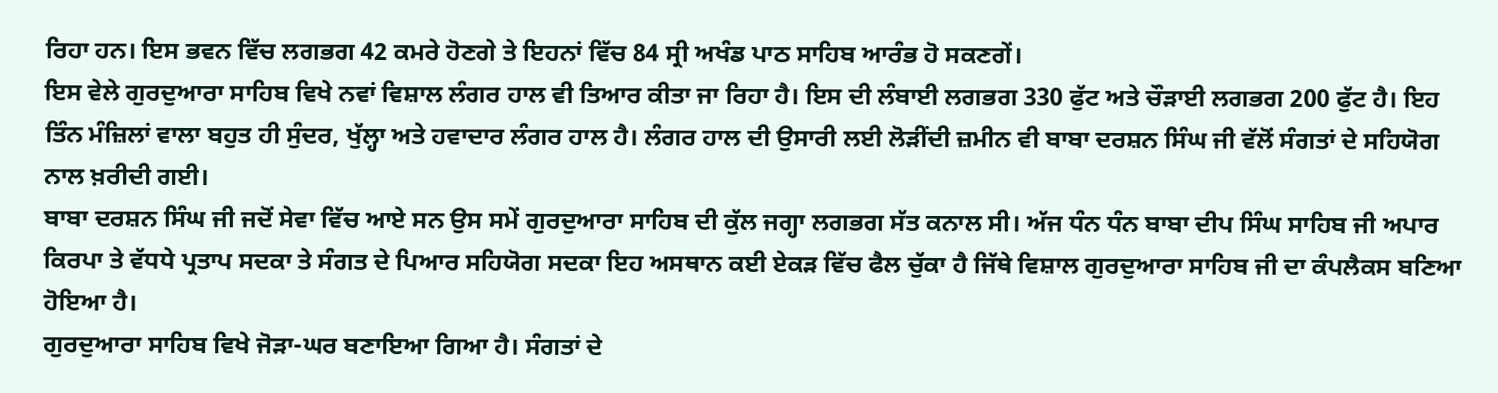ਰਿਹਾ ਹਨ। ਇਸ ਭਵਨ ਵਿੱਚ ਲਗਭਗ 42 ਕਮਰੇ ਹੋਣਗੇ ਤੇ ਇਹਨਾਂ ਵਿੱਚ 84 ਸ੍ਰੀ ਅਖੰਡ ਪਾਠ ਸਾਹਿਬ ਆਰੰਭ ਹੋ ਸਕਣਗੇਂ।
ਇਸ ਵੇਲੇ ਗੁਰਦੁਆਰਾ ਸਾਹਿਬ ਵਿਖੇ ਨਵਾਂ ਵਿਸ਼ਾਲ ਲੰਗਰ ਹਾਲ ਵੀ ਤਿਆਰ ਕੀਤਾ ਜਾ ਰਿਹਾ ਹੈ। ਇਸ ਦੀ ਲੰਬਾਈ ਲਗਭਗ 330 ਫੁੱਟ ਅਤੇ ਚੌੜਾਈ ਲਗਭਗ 200 ਫੁੱਟ ਹੈ। ਇਹ ਤਿੰਨ ਮੰਜ਼ਿਲਾਂ ਵਾਲਾ ਬਹੁਤ ਹੀ ਸੁੰਦਰ, ਖੁੱਲ੍ਹਾ ਅਤੇ ਹਵਾਦਾਰ ਲੰਗਰ ਹਾਲ ਹੈ। ਲੰਗਰ ਹਾਲ ਦੀ ਉਸਾਰੀ ਲਈ ਲੋੜੀਂਦੀ ਜ਼ਮੀਨ ਵੀ ਬਾਬਾ ਦਰਸ਼ਨ ਸਿੰਘ ਜੀ ਵੱਲੋਂ ਸੰਗਤਾਂ ਦੇ ਸਹਿਯੋਗ ਨਾਲ ਖ਼ਰੀਦੀ ਗਈ।
ਬਾਬਾ ਦਰਸ਼ਨ ਸਿੰਘ ਜੀ ਜਦੋਂ ਸੇਵਾ ਵਿੱਚ ਆਏ ਸਨ ਉਸ ਸਮੇਂ ਗੁਰਦੁਆਰਾ ਸਾਹਿਬ ਦੀ ਕੁੱਲ ਜਗ੍ਹਾ ਲਗਭਗ ਸੱਤ ਕਨਾਲ ਸੀ। ਅੱਜ ਧੰਨ ਧੰਨ ਬਾਬਾ ਦੀਪ ਸਿੰਘ ਸਾਹਿਬ ਜੀ ਅਪਾਰ ਕਿਰਪਾ ਤੇ ਵੱਧਧੇ ਪ੍ਰਤਾਪ ਸਦਕਾ ਤੇ ਸੰਗਤ ਦੇ ਪਿਆਰ ਸਹਿਯੋਗ ਸਦਕਾ ਇਹ ਅਸਥਾਨ ਕਈ ਏਕੜ ਵਿੱਚ ਫੈਲ ਚੁੱਕਾ ਹੈ ਜਿੱਥੇ ਵਿਸ਼ਾਲ ਗੁਰਦੁਆਰਾ ਸਾਹਿਬ ਜੀ ਦਾ ਕੰਪਲੈਕਸ ਬਣਿਆ ਹੋਇਆ ਹੈ।
ਗੁਰਦੁਆਰਾ ਸਾਹਿਬ ਵਿਖੇ ਜੋੜਾ-ਘਰ ਬਣਾਇਆ ਗਿਆ ਹੈ। ਸੰਗਤਾਂ ਦੇ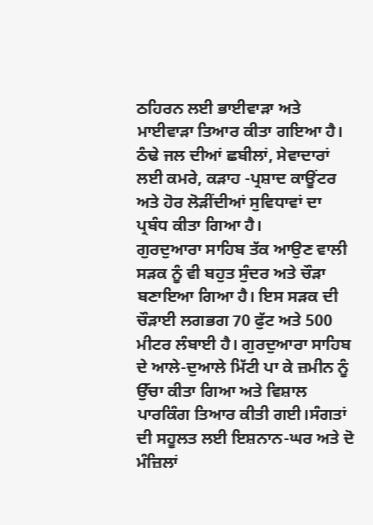ਠਹਿਰਨ ਲਈ ਭਾਈਵਾੜਾ ਅਤੇ ਮਾਈਵਾੜਾ ਤਿਆਰ ਕੀਤਾ ਗਇਆ ਹੈ। ਠੰਢੇ ਜਲ ਦੀਆਂ ਛਬੀਲਾਂ, ਸੇਵਾਦਾਰਾਂ ਲਈ ਕਮਰੇ, ਕੜਾਹ -ਪ੍ਰਸ਼ਾਦ ਕਾਊਂਟਰ ਅਤੇ ਹੋਰ ਲੋੜੀਂਦੀਆਂ ਸੁਵਿਧਾਵਾਂ ਦਾ ਪ੍ਰਬੰਧ ਕੀਤਾ ਗਿਆ ਹੈ।
ਗੁਰਦੁਆਰਾ ਸਾਹਿਬ ਤੱਕ ਆਉਣ ਵਾਲੀ ਸੜਕ ਨੂੰ ਵੀ ਬਹੁਤ ਸੁੰਦਰ ਅਤੇ ਚੌੜਾ ਬਣਾਇਆ ਗਿਆ ਹੈ। ਇਸ ਸੜਕ ਦੀ ਚੌੜਾਈ ਲਗਭਗ 70 ਫੁੱਟ ਅਤੇ 500 ਮੀਟਰ ਲੰਬਾਈ ਹੈ। ਗੁਰਦੁਆਰਾ ਸਾਹਿਬ ਦੇ ਆਲੇ-ਦੁਆਲੇ ਮਿੱਟੀ ਪਾ ਕੇ ਜ਼ਮੀਨ ਨੂੰ ਉੱਚਾ ਕੀਤਾ ਗਿਆ ਅਤੇ ਵਿਸ਼ਾਲ ਪਾਰਕਿੰਗ ਤਿਆਰ ਕੀਤੀ ਗਈ।ਸੰਗਤਾਂ ਦੀ ਸਹੂਲਤ ਲਈ ਇਸ਼ਨਾਨ-ਘਰ ਅਤੇ ਦੋ ਮੰਜ਼ਿਲਾਂ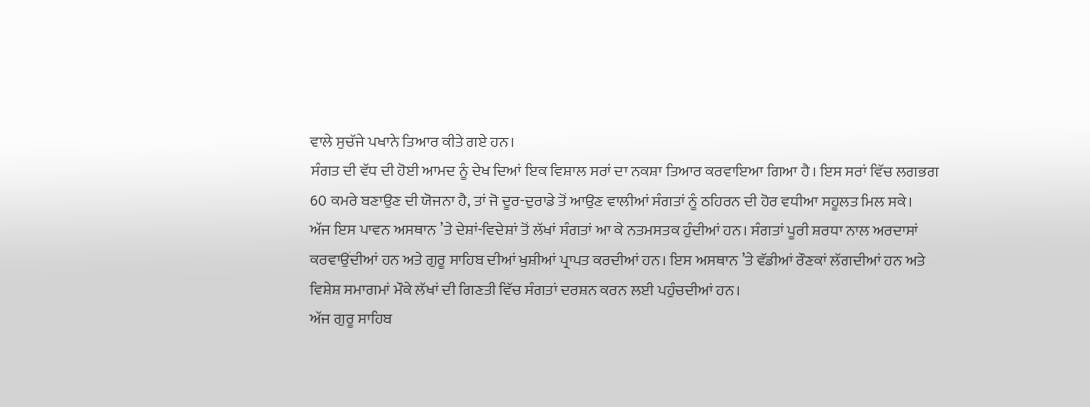ਵਾਲੇ ਸੁਚੱਜੇ ਪਖਾਨੇ ਤਿਆਰ ਕੀਤੇ ਗਏ ਹਨ।
ਸੰਗਤ ਦੀ ਵੱਧ ਦੀ ਹੋਈ ਆਮਦ ਨੂੰ ਦੇਖ ਦਿਆਂ ਇਕ ਵਿਸ਼ਾਲ ਸਰਾਂ ਦਾ ਨਕਸ਼ਾ ਤਿਆਰ ਕਰਵਾਇਆ ਗਿਆ ਹੈ। ਇਸ ਸਰਾਂ ਵਿੱਚ ਲਗਭਗ 60 ਕਮਰੇ ਬਣਾਉਣ ਦੀ ਯੋਜਨਾ ਹੈ, ਤਾਂ ਜੋ ਦੂਰ-ਦੁਰਾਡੇ ਤੋਂ ਆਉਣ ਵਾਲੀਆਂ ਸੰਗਤਾਂ ਨੂੰ ਠਹਿਰਨ ਦੀ ਹੋਰ ਵਧੀਆ ਸਹੂਲਤ ਮਿਲ ਸਕੇ।
ਅੱਜ ਇਸ ਪਾਵਨ ਅਸਥਾਨ ’ਤੇ ਦੇਸ਼ਾਂ-ਵਿਦੇਸ਼ਾਂ ਤੋਂ ਲੱਖਾਂ ਸੰਗਤਾਂ ਆ ਕੇ ਨਤਮਸਤਕ ਹੁੰਦੀਆਂ ਹਨ। ਸੰਗਤਾਂ ਪੂਰੀ ਸ਼ਰਧਾ ਨਾਲ ਅਰਦਾਸਾਂ ਕਰਵਾਉਂਦੀਆਂ ਹਨ ਅਤੇ ਗੁਰੂ ਸਾਹਿਬ ਦੀਆਂ ਖੁਸ਼ੀਆਂ ਪ੍ਰਾਪਤ ਕਰਦੀਆਂ ਹਨ। ਇਸ ਅਸਥਾਨ ’ਤੇ ਵੱਡੀਆਂ ਰੌਣਕਾਂ ਲੱਗਦੀਆਂ ਹਨ ਅਤੇ ਵਿਸ਼ੇਸ਼ ਸਮਾਗਮਾਂ ਮੌਕੇ ਲੱਖਾਂ ਦੀ ਗਿਣਤੀ ਵਿੱਚ ਸੰਗਤਾਂ ਦਰਸ਼ਨ ਕਰਨ ਲਈ ਪਹੁੰਚਦੀਆਂ ਹਨ।
ਅੱਜ ਗੁਰੂ ਸਾਹਿਬ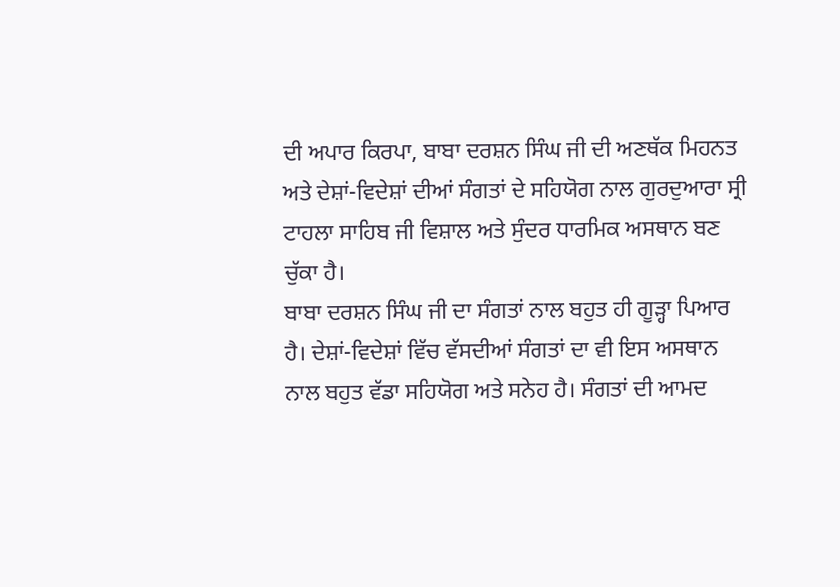ਦੀ ਅਪਾਰ ਕਿਰਪਾ, ਬਾਬਾ ਦਰਸ਼ਨ ਸਿੰਘ ਜੀ ਦੀ ਅਣਥੱਕ ਮਿਹਨਤ ਅਤੇ ਦੇਸ਼ਾਂ-ਵਿਦੇਸ਼ਾਂ ਦੀਆਂ ਸੰਗਤਾਂ ਦੇ ਸਹਿਯੋਗ ਨਾਲ ਗੁਰਦੁਆਰਾ ਸ੍ਰੀ ਟਾਹਲਾ ਸਾਹਿਬ ਜੀ ਵਿਸ਼ਾਲ ਅਤੇ ਸੁੰਦਰ ਧਾਰਮਿਕ ਅਸਥਾਨ ਬਣ ਚੁੱਕਾ ਹੈ।
ਬਾਬਾ ਦਰਸ਼ਨ ਸਿੰਘ ਜੀ ਦਾ ਸੰਗਤਾਂ ਨਾਲ ਬਹੁਤ ਹੀ ਗੂੜ੍ਹਾ ਪਿਆਰ ਹੈ। ਦੇਸ਼ਾਂ-ਵਿਦੇਸ਼ਾਂ ਵਿੱਚ ਵੱਸਦੀਆਂ ਸੰਗਤਾਂ ਦਾ ਵੀ ਇਸ ਅਸਥਾਨ ਨਾਲ ਬਹੁਤ ਵੱਡਾ ਸਹਿਯੋਗ ਅਤੇ ਸਨੇਹ ਹੈ। ਸੰਗਤਾਂ ਦੀ ਆਮਦ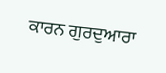ਕਾਰਨ ਗੁਰਦੁਆਰਾ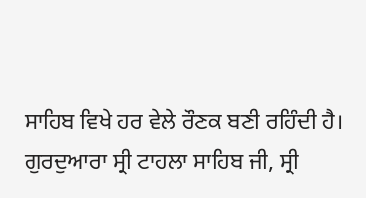ਸਾਹਿਬ ਵਿਖੇ ਹਰ ਵੇਲੇ ਰੌਣਕ ਬਣੀ ਰਹਿੰਦੀ ਹੈ।
ਗੁਰਦੁਆਰਾ ਸ੍ਰੀ ਟਾਹਲਾ ਸਾਹਿਬ ਜੀ, ਸ੍ਰੀ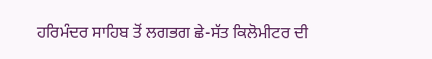ਹਰਿਮੰਦਰ ਸਾਹਿਬ ਤੋਂ ਲਗਭਗ ਛੇ-ਸੱਤ ਕਿਲੋਮੀਟਰ ਦੀ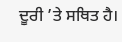ਦੂਰੀ ’ਤੇ ਸਥਿਤ ਹੈ।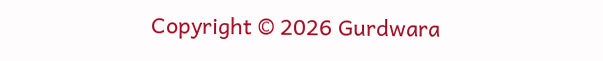Copyright © 2026 Gurdwara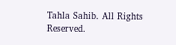Tahla Sahib. All Rights Reserved.